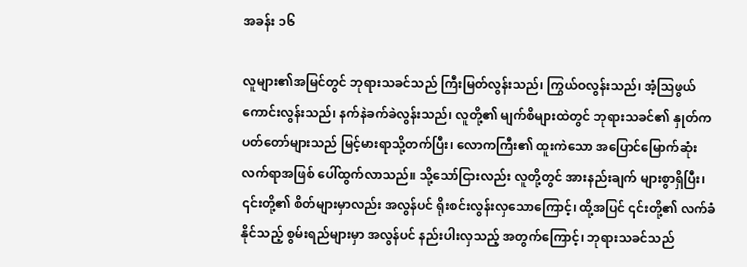အခန်း ၁၆

လူများ၏အမြင်တွင် ဘုရားသခင်သည် ကြီးမြတ်လွန်းသည်၊ ကြွယ်ဝလွန်းသည်၊ အံ့သြဖွယ်ကောင်းလွန်းသည်၊ နက်နဲခက်ခဲလွန်းသည်၊ လူတို့၏ မျက်စိများထဲတွင် ဘုရားသခင်၏ နှုတ်ကပတ်တော်များသည် မြင့်မားရာသို့တက်ပြီး၊ လောကကြီး၏ ထူးကဲသော အပြောင်မြောက်ဆုံး လက်ရာအဖြစ် ပေါ်ထွက်လာသည်။ သို့သော်ငြားလည်း လူတို့တွင် အားနည်းချက် များစွာရှိပြီး၊ ၎င်းတို့၏ စိတ်များမှာလည်း အလွန်ပင် ရိုးစင်းလွန်းလှသောကြောင့်၊ ထို့အပြင် ၎င်းတို့၏ လက်ခံနိုင်သည့် စွမ်းရည်များမှာ အလွန်ပင် နည်းပါးလှသည့် အတွက်ကြောင့်၊ ဘုရားသခင်သည်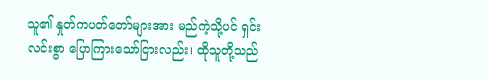သူ၏ နှုတ်ကပတ်တော်များအား မည်ကဲ့သို့ပင် ရှင်းလင်းစွာ ပြောကြားသော်ငြားလည်း၊ ထိုသူတို့သည်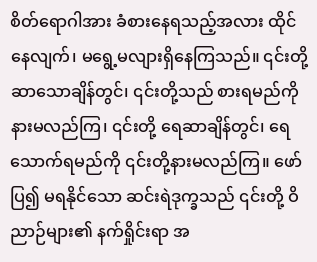စိတ်ရောဂါအား ခံစားနေရသည့်အလား ထိုင်နေလျက်၊ မရွေ့မလျားရှိနေကြသည်။ ၎င်းတို့ ဆာသောချိန်တွင်၊ ၎င်းတို့သည် စားရမည်ကို နားမလည်ကြ၊ ၎င်းတို့ ရေဆာချိန်တွင်၊ ရေသောက်ရမည်ကို ၎င်းတို့နားမလည်ကြ။ ဖော်ပြ၍ မရနိုင်သော ဆင်းရဲဒုက္ခသည် ၎င်းတို့ ဝိညာဉ်များ၏ နက်ရှိုင်းရာ အ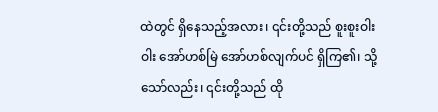ထဲတွင် ရှိနေသည့်အလား၊ ၎င်းတို့သည် စူးစူးဝါးဝါး အော်ဟစ်မြဲ အော်ဟစ်လျက်ပင် ရှိကြ၏၊ သို့သော်လည်း၊ ၎င်းတို့သည် ထို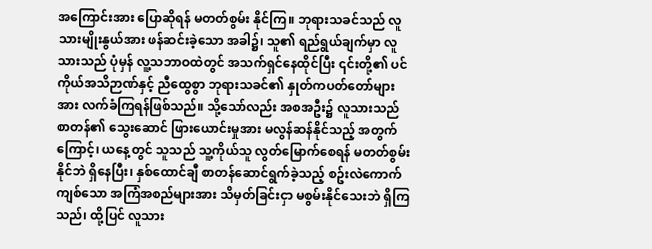အကြောင်းအား ပြောဆိုရန် မတတ်စွမ်း နိုင်ကြ။ ဘုရားသခင်သည် လူသားမျိုးနွယ်အား ဖန်ဆင်းခဲ့သော အခါ၌၊ သူ၏ ရည်ရွယ်ချက်မှာ လူသားသည် ပုံမှန် လူ့သဘာဝထဲတွင် အသက်ရှင်နေထိုင်ပြီး ၎င်းတို့၏ ပင်ကိုယ်အသိဉာဏ်နှင့် ညီထွေစွာ ဘုရားသခင်၏ နှုတ်ကပတ်တော်များအား လက်ခံကြရန်ဖြစ်သည်။ သို့သော်လည်း အစအဦး၌ လူသားသည် စာတန်၏ သွေးဆောင် ဖြားယောင်းမှုအား မလွန်ဆန်နိုင်သည့် အတွက်ကြောင့်၊ ယနေ့တွင် သူသည် သူ့ကိုယ်သူ လွတ်မြောက်စေရန် မတတ်စွမ်းနိုင်ဘဲ ရှိနေပြီး၊ နှစ်ထောင်ချီ စာတန်ဆောင်ရွက်ခဲ့သည့် စဥ်းလဲကောက်ကျစ်သော အကြံအစည်များအား သိမှတ်ခြင်းငှာ မစွမ်းနိုင်သေးဘဲ ရှိကြသည်၊ ထို့ပြင် လူသား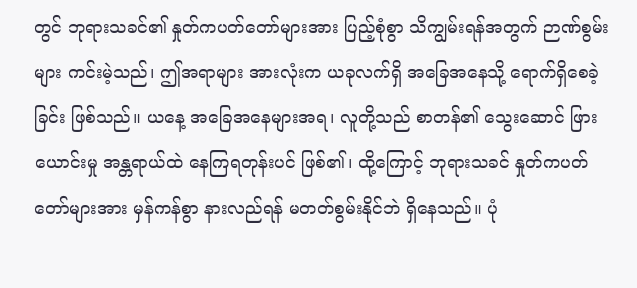တွင် ဘုရားသခင်၏ နှုတ်ကပတ်တော်များအား ပြည့်စုံစွာ သိကျွမ်းရန်အတွက် ဉာဏ်စွမ်းများ ကင်းမဲ့သည်၊ ဤအရာများ အားလုံးက ယခုလက်ရှိ အခြေအနေသို့ ရောက်ရှိစေခဲ့ခြင်း ဖြစ်သည်။ ယနေ့ အခြေအနေများအရ၊ လူတို့သည် စာတန်၏ သွေးဆောင် ဖြားယောင်းမှု အန္တရာယ်ထဲ နေကြရတုန်းပင် ဖြစ်၏၊ ထို့ကြောင့် ဘုရားသခင် နှုတ်ကပတ်တော်များအား မှန်ကန်စွာ နားလည်ရန် မတတ်စွမ်းနိုင်ဘဲ ရှိနေသည်။ ပုံ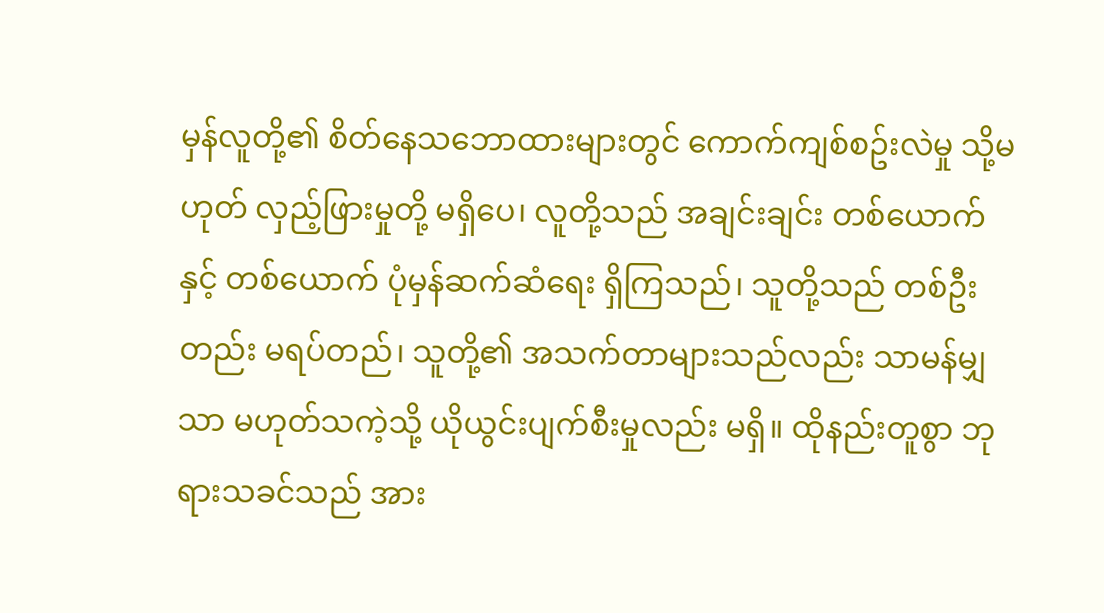မှန်လူတို့၏ စိတ်နေသဘောထားများတွင် ကောက်ကျစ်စဥ်းလဲမှု သို့မဟုတ် လှည့်ဖြားမှုတို့ မရှိပေ၊ လူတို့သည် အချင်းချင်း တစ်ယောက် နှင့် တစ်ယောက် ပုံမှန်ဆက်ဆံရေး ရှိကြသည်၊ သူတို့သည် တစ်ဦးတည်း မရပ်တည်၊ သူတို့၏ အသက်တာများသည်လည်း သာမန်မျှသာ မဟုတ်သကဲ့သို့ ယိုယွင်းပျက်စီးမှုလည်း မရှိ။ ထိုနည်းတူစွာ ဘုရားသခင်သည် အား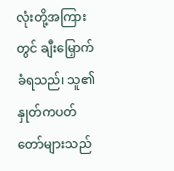လုံးတို့အကြားတွင် ချီးမြှောက်ခံရသည်၊ သူ၏ နှုတ်ကပတ်တော်များသည်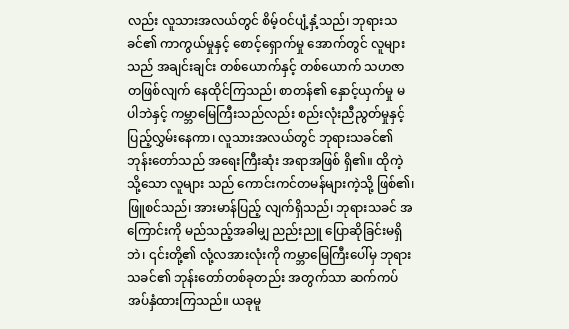လည်း လူသားအလယ်တွင် စိမ့်ဝင်ပျံ့နှံ့သည်၊ ဘုရားသခင်၏ ကာကွယ်မှုနှင့် စောင့်ရှောက်မှု အောက်တွင် လူများသည် အချင်းချင်း တစ်ယောက်နှင့် တစ်ယောက် သဟဇာတဖြစ်လျက် နေထိုင်ကြသည်၊ စာတန်၏ နှောင့်ယှက်မှု မပါဘဲနှင့် ကမ္ဘာမြေကြီးသည်လည်း စည်းလုံးညီညွတ်မှုနှင့် ပြည့်လွှမ်းနေကာ၊ လူသားအလယ်တွင် ဘုရားသခင်၏ ဘုန်းတော်သည် အရေးကြီးဆုံး အရာအဖြစ် ရှိ၏။ ထိုကဲ့သို့သော လူများ သည် ကောင်းကင်တမန်များကဲ့သို့ ဖြစ်၏၊ ဖြူစင်သည်၊ အားမာန်ပြည့် လျက်ရှိသည်၊ ဘုရားသခင် အကြောင်းကို မည်သည့်အခါမျှ ညည်းညူ ပြောဆိုခြင်းမရှိဘဲ၊ ၎င်းတို့၏ လုံ့လအားလုံးကို ကမ္ဘာမြေကြီးပေါ်မှ ဘုရားသခင်၏ ဘုန်းတော်တစ်ခုတည်း အတွက်သာ ဆက်ကပ်အပ်နှံထားကြသည်။ ယခုမူ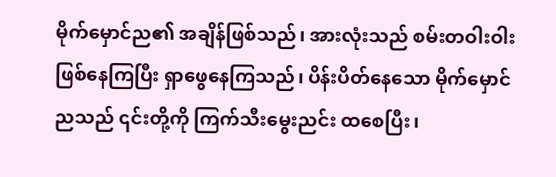မိုက်မှောင်ည၏ အချိန်ဖြစ်သည်၊ အားလုံးသည် စမ်းတဝါးဝါး ဖြစ်နေကြပြီး ရှာဖွေနေကြသည်၊ ပိန်းပိတ်နေသော မိုက်မှောင်ညသည် ၎င်းတို့ကို ကြက်သီးမွေးညင်း ထစေပြီး၊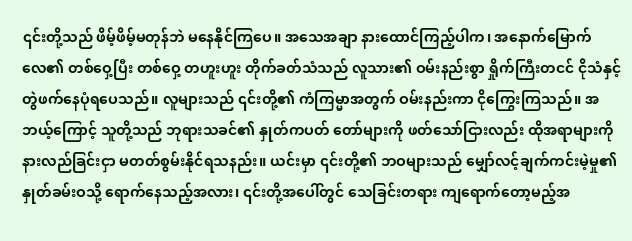၎င်းတို့သည် ဖိမ့်ဖိမ့်မတုန်ဘဲ မနေနိုင်ကြပေ။ အသေအချာ နားထောင်ကြည့်ပါက၊ အနောက်မြောက်လေ၏ တစ်ဝှေ့ပြီး တစ်ဝှေ့ တဟူးဟူး တိုက်ခတ်သံသည် လူသား၏ ဝမ်းနည်းစွာ ရှိုက်ကြီးတငင် ငိုသံနှင့် တွဲဖက်နေပုံရပေသည်။ လူများသည် ၎င်းတို့၏ ကံကြမ္မာအတွက် ဝမ်းနည်းကာ ငိုကြွေးကြသည်။ အဘယ့်ကြောင့် သူတို့သည် ဘုရားသခင်၏ နှုတ်ကပတ် တော်များကို ဖတ်သော်ငြားလည်း ထိုအရာများကို နားလည်ခြင်းငှာ မတတ်စွမ်းနိုင်ရသနည်း။ ယင်းမှာ ၎င်းတို့၏ ဘဝများသည် မျှော်လင့်ချက်ကင်းမဲ့မှု၏ နှုတ်ခမ်းဝသို့ ရောက်နေသည့်အလား၊ ၎င်းတို့အပေါ်တွင် သေခြင်းတရား ကျရောက်တော့မည့်အ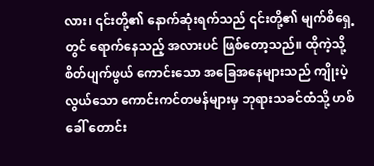လား၊ ၎င်းတို့၏ နောက်ဆုံးရက်သည် ၎င်းတို့၏ မျက်စိရှေ့တွင် ရောက်နေသည့် အလားပင် ဖြစ်တော့သည်။ ထိုကဲ့သို့ စိတ်ပျက်ဖွယ် ကောင်းသော အခြေအနေများသည် ကျိုးပဲ့လွယ်သော ကောင်းကင်တမန်များမှ ဘုရားသခင်ထံသို့ ဟစ်ခေါ် တောင်း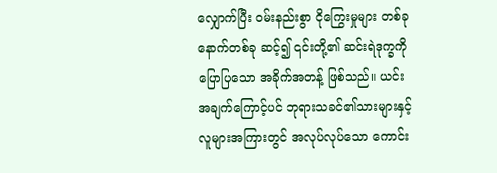လျှောက်ပြီး ဝမ်းနည်းစွာ ငိုကြွေးမှုများ တစ်ခု နောက်တစ်ခု ဆင့်၍ ၎င်းတို့၏ ဆင်းရဲဒုက္ခကို ပြောပြသော အခိုက်အတန့် ဖြစ်သည်။ ယင်းအချက်ကြောင့်ပင် ဘုရားသခင်၏သားများနှင့် လူများအကြားတွင် အလုပ်လုပ်သော ကောင်း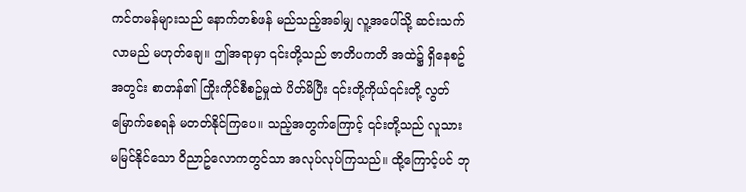ကင်တမန်များသည် နောက်တစ်ဖန် မည်သည့်အခါမျှ လူ့အပေါ်သို့ ဆင်းသက်လာမည် မဟုတ်ချေ။ ဤအရာမှာ ၎င်းတို့သည် ဇာတိပကတိ အထဲ၌ ရှိနေစဥ်အတွင်း စာတန်၏ ကြိုးကိုင်စီစဥ်မှုထဲ ပိတ်မိပြီး ၎င်းတို့ကိုယ်၎င်းတို့ လွတ်မြောက်စေရန် မတတ်နိုင်ကြပေ။ သည့်အတွက်ကြောင့် ၎င်းတို့သည် လူသား မမြင်နိုင်သော ဝိညာဥ်လောကတွင်သာ အလုပ်လုပ်ကြသည်။ ထို့ကြောင့်ပင် ဘု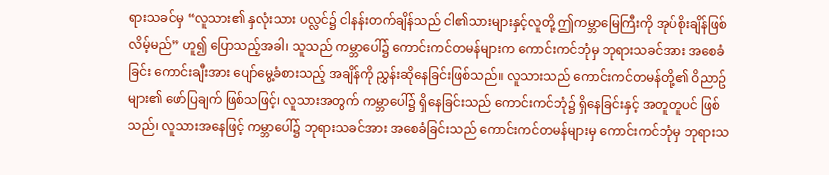ရားသခင်မှ “လူသား၏ နှလုံးသား ပလ္လင်၌ ငါနန်းတက်ချိန်သည် ငါ၏သားများနှင့်လူတို့ ဤကမ္ဘာမြေကြီးကို အုပ်စိုးချိန်ဖြစ်လိမ့်မည်” ဟူ၍ ပြောသည့်အခါ၊ သူသည် ကမ္ဘာပေါ်၌ ကောင်းကင်တမန်များက ကောင်းကင်ဘုံမှ ဘုရားသခင်အား အစေခံခြင်း ကောင်းချီးအား ပျော်မွေ့ခံစားသည့် အချိန်ကို ညွှန်းဆိုနေခြင်းဖြစ်သည်။ လူသားသည် ကောင်းကင်တမန်တို့၏ ဝိညာဥ်များ၏ ဖော်ပြချက် ဖြစ်သဖြင့်၊ လူသားအတွက် ကမ္ဘာပေါ်၌ ရှိနေခြင်းသည် ကောင်းကင်ဘုံ၌ ရှိနေခြင်းနှင့် အတူတူပင် ဖြစ်သည်၊ လူသားအနေဖြင့် ကမ္ဘာပေါ်၌ ဘုရားသခင်အား အစေခံခြင်းသည် ကောင်းကင်တမန်များမှ ကောင်းကင်ဘုံမှ ဘုရားသ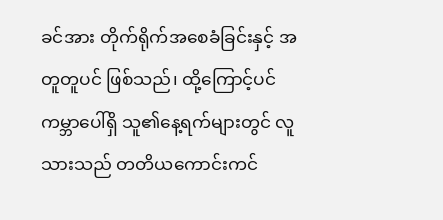ခင်အား တိုက်ရိုက်အစေခံခြင်းနှင့် အတူတူပင် ဖြစ်သည်၊ ထို့ကြောင့်ပင် ကမ္ဘာပေါ်ရှိ သူ၏နေ့ရက်များတွင် လူသားသည် တတိယကောင်းကင်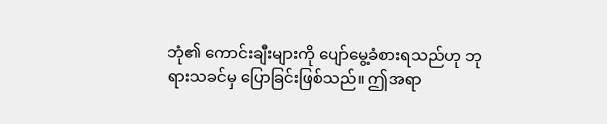ဘုံ၏ ကောင်းချီးများကို ပျော်မွေ့ခံစားရသည်ဟု ဘုရားသခင်မှ ပြောခြင်းဖြစ်သည်။ ဤအရာ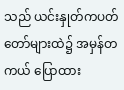သည် ယင်းနှုတ်ကပတ်တော်များထဲ၌ အမှန်တကယ် ပြောထား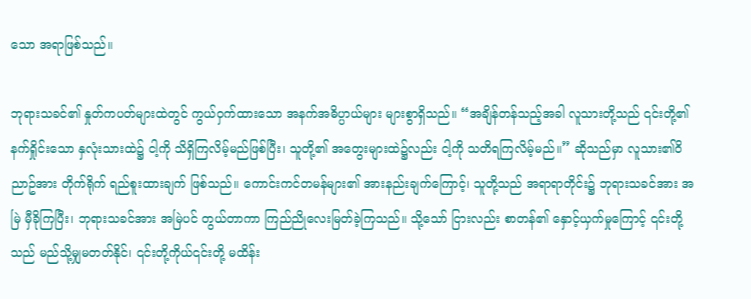သော အရာဖြစ်သည်။

ဘုရားသခင်၏ နှုတ်ကပတ်များထဲတွင် ကွယ်ဝှက်ထားသော အနက်အဓိပ္ပာယ်များ များစွာရှိသည်။ “အချိန်တန်သည့်အခါ လူသားတို့သည် ၎င်းတို့၏ နက်ရှိုင်းသော နှလုံးသားထဲ၌ ငါ့ကို သိရှိကြလိမ့်မည်ဖြစ်ပြီး၊ သူတို့၏ အတွေးများထဲ၌လည်း ငါ့ကို သတိရကြလိမ့်မည်။” ဆိုသည်မှာ လူသား၏ဝိညာဥ်အား တိုက်ရိုက် ရည်စူးထားချက် ဖြစ်သည်။ ကောင်းကင်တမန်များ၏ အားနည်းချက်ကြောင့်၊ သူတို့သည် အရာရာတိုင်း၌ ဘုရားသခင်အား အမြဲ မှီခိုကြပြီး၊ ဘုရားသခင်အား အမြဲပင် တွယ်တာကာ ကြည်ညိုလေးမြတ်ခဲ့ကြသည်။ သို့သော် ငြားလည်း စာတန်၏ နှောင့်ယှက်မှုကြောင့် ၎င်းတို့သည် မည်သို့မျှမတတ်နိုင်၊ ၎င်းတို့ကိုယ်၎င်းတို့ မထိန်း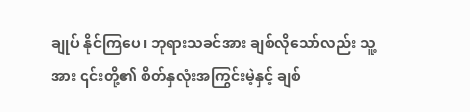ချုပ် နိုင်ကြပေ၊ ဘုရားသခင်အား ချစ်လိုသော်လည်း သူ့အား ၎င်းတို့၏ စိတ်နှလုံးအကြွင်းမဲ့နှင့် ချစ်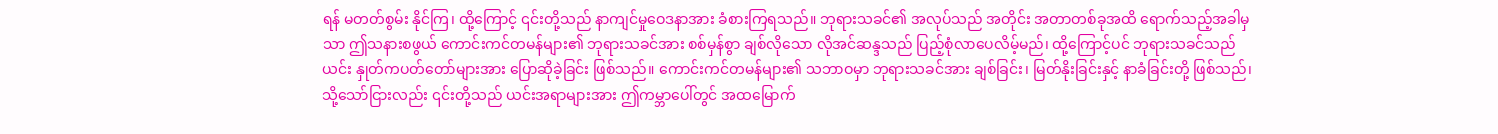ရန် မတတ်စွမ်း နိုင်ကြ၊ ထို့ကြောင့် ၎င်းတို့သည် နာကျင်မှုဝေဒနာအား ခံစားကြရသည်။ ဘုရားသခင်၏ အလုပ်သည် အတိုင်း အတာတစ်ခုအထိ ရောက်သည့်အခါမှသာ ဤသနားစဖွယ် ကောင်းကင်တမန်များ၏ ဘုရားသခင်အား စစ်မှန်စွာ ချစ်လိုသော လိုအင်ဆန္ဒသည် ပြည့်စုံလာပေလိမ့်မည်၊ ထို့ကြောင့်ပင် ဘုရားသခင်သည် ယင်း နှုတ်ကပတ်တော်များအား ပြောဆိုခဲ့ခြင်း ဖြစ်သည်။ ကောင်းကင်တမန်များ၏ သဘာဝမှာ ဘုရားသခင်အား ချစ်ခြင်း၊ မြတ်နိုးခြင်းနှင့် နာခံခြင်းတို့ ဖြစ်သည်၊ သို့သော်ငြားလည်း ၎င်းတို့သည် ယင်းအရာများအား ဤကမ္ဘာပေါ်တွင် အထမြောက်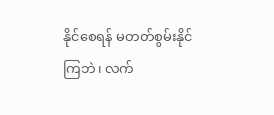နိုင်စေရန် မတတ်စွမ်းနိုင်ကြဘဲ၊ လက်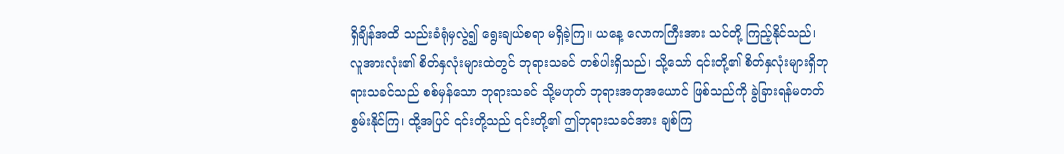ရှိချိန်အထိ သည်းခံရုံမှလွဲ၍ ရွေးချယ်စရာ မရှိခဲ့ကြ။ ယနေ့ လောကကြီးအား သင်တို့ ကြည့်နိုင်သည်၊ လူအားလုံး၏ စိတ်နှလုံးများထဲတွင် ဘုရားသခင် တစ်ပါးရှိသည်၊ သို့သော် ၎င်းတို့၏ စိတ်နှလုံးများရှိဘုရားသခင်သည် စစ်မှန်သော ဘုရားသခင် သို့မဟုတ် ဘုရားအတုအယောင် ဖြစ်သည်ကို ခွဲခြားရန်မတတ်စွမ်းနိုင်ကြ၊ ထို့အပြင် ၎င်းတို့သည် ၎င်းတို့၏ ဤဘုရားသခင်အား ချစ်ကြ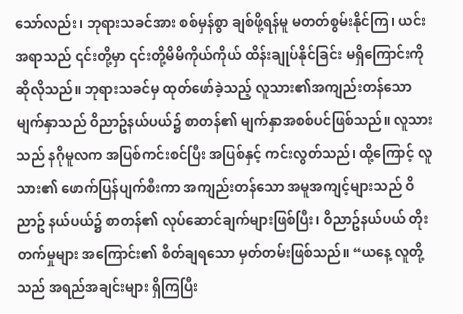သော်လည်း၊ ဘုရားသခင်အား စစ်မှန်စွာ ချစ်ဖို့ရန်မူ မတတ်စွမ်းနိုင်ကြ၊ ယင်းအရာသည် ၎င်းတို့မှာ ၎င်းတို့မိမိကိုယ်ကိုယ် ထိန်းချုပ်နိုင်ခြင်း မရှိကြောင်းကို ဆိုလိုသည်။ ဘုရားသခင်မှ ထုတ်ဖော်ခဲ့သည့် လူသား၏အကျည်းတန်သော မျက်နှာသည် ဝိညာဥ်နယ်ပယ်၌ စာတန်၏ မျက်နှာအစစ်ပင်ဖြစ်သည်။ လူသားသည် နဂိုမူလက အပြစ်ကင်းစင်ပြီး အပြစ်နှင့် ကင်းလွတ်သည်၊ ထို့ကြောင့် လူသား၏ ဖောက်ပြန်ပျက်စီးကာ အကျည်းတန်သော အမူအကျင့်များသည် ဝိညာဥ် နယ်ပယ်၌ စာတန်၏ လုပ်ဆောင်ချက်များဖြစ်ပြီး၊ ဝိညာဥ်နယ်ပယ် တိုးတက်မှုများ အကြောင်း၏ စိတ်ချရသော မှတ်တမ်းဖြစ်သည်။ “ယနေ့ လူတို့သည် အရည်အချင်းများ ရှိကြပြီး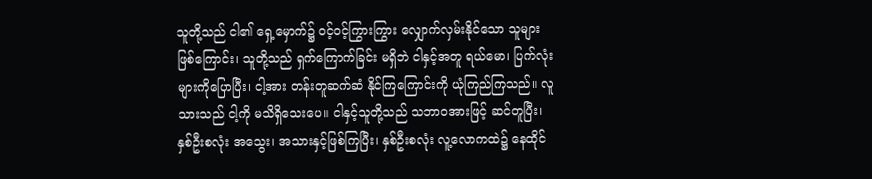သူတို့သည် ငါ၏ ရှေ့မှောက်၌ ဝင့်ဝင့်ကြွားကြွား လျှောက်လှမ်းနိုင်သော သူများဖြစ်ကြောင်း၊ သူတို့သည် ရှက်ကြောက်ခြင်း မရှိဘဲ ငါနှင့်အတူ ရယ်မော၊ ပြက်လုံးများကိုပြောပြီး၊ ငါ့အား တန်းတူဆက်ဆံ နိုင်ကြကြောင်းကို ယုံကြည်ကြသည်။ လူသားသည် ငါ့ကို မသိရှိသေးပေ။ ငါနှင့်သူတို့သည် သဘာဝအားဖြင့် ဆင်တူပြီး၊ နှစ်ဦးစလုံး အသွေး၊ အသားနှင့်ဖြစ်ကြပြီး၊ နှစ်ဦးစလုံး လူ့လောကထဲ၌ နေထိုင်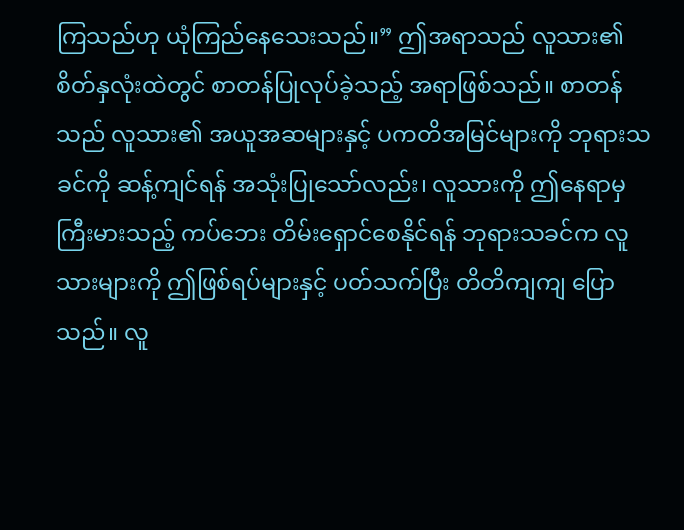ကြသည်ဟု ယုံကြည်နေသေးသည်။” ဤအရာသည် လူသား၏ စိတ်နှလုံးထဲတွင် စာတန်ပြုလုပ်ခဲ့သည့် အရာဖြစ်သည်။ စာတန်သည် လူသား၏ အယူအဆများနှင့် ပကတိအမြင်များကို ဘုရားသခင်ကို ဆန့်ကျင်ရန် အသုံးပြုသော်လည်း၊ လူသားကို ဤနေရာမှ ကြီးမားသည့် ကပ်ဘေး တိမ်းရှောင်စေနိုင်ရန် ဘုရားသခင်က လူသားများကို ဤဖြစ်ရပ်များနှင့် ပတ်သက်ပြီး တိတိကျကျ ပြောသည်။ လူ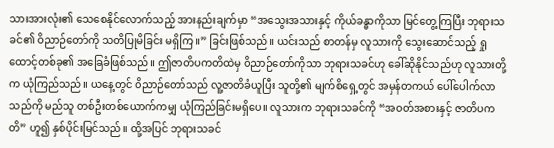သားအားလုံး၏ သေစေနိုင်လောက်သည့် အားနည်းချက်မှာ “အသွေးအသားနှင့် ကိုယ်ခန္ဓာကိုသာ မြင်တွေ့ကြပြီး ဘုရားသခင်၏ ဝိညာဉ်တော်ကို သတိပြုမိခြင်း မရှိကြ။” ခြင်းဖြစ်သည်။ ယင်းသည် စာတန်မှ လူသားကို သွေးဆောင်သည့် ရှုထောင့်တစ်ခု၏ အခြေခံဖြစ်သည်။ ဤဇာတိပကတိထဲမှ ၀ိညာဉ်တော်ကိုသာ ဘုရားသခင်ဟု ခေါ်ဆိုနိုင်သည်ဟု လူသားတို့က ယုံကြည်သည်။ ယနေ့တွင် ၀ိညာဉ်တော်သည် လူ့ဇာတိခံယူပြီး သူတို့၏ မျက်စိရှေ့တွင် အမှန်တကယ် ပေါ်ပေါက်လာသည်ကို မည်သူ တစ်ဦးတစ်ယောက်ကမျှ ယုံကြည်ခြင်းမရှိပေ။ လူသားက ဘုရားသခင်ကို “အဝတ်အစားနှင့် ဇာတိပကတိ” ဟူ၍ နှစ်ပိုင်းမြင်သည်။ ထို့အပြင် ဘုရားသခင်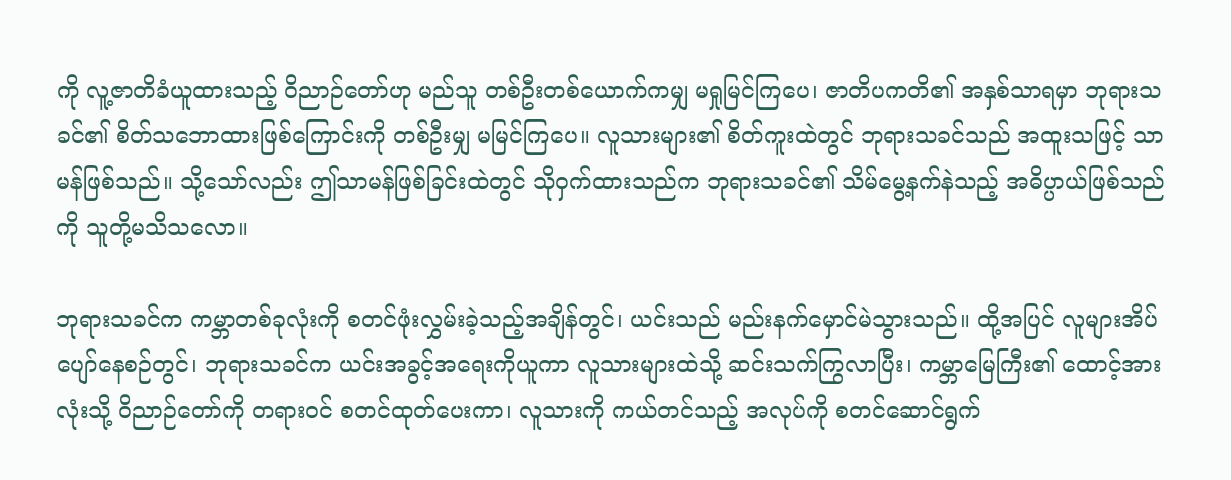ကို လူ့ဇာတိခံယူထားသည့် ၀ိညာဉ်တော်ဟု မည်သူ တစ်ဦးတစ်ယောက်ကမျှ မရှုမြင်ကြပေ၊ ဇာတိပကတိ၏ အနှစ်သာရမှာ ဘုရားသခင်၏ စိတ်သဘောထားဖြစ်ကြောင်းကို တစ်ဦးမျှ မမြင်ကြပေ။ လူသားများ၏ စိတ်ကူးထဲတွင် ဘုရားသခင်သည် အထူးသဖြင့် သာမန်ဖြစ်သည်။ သို့သော်လည်း ဤသာမန်ဖြစ်ခြင်းထဲတွင် သိုဝှက်ထားသည်က ဘုရားသခင်၏ သိမ်မွေ့နက်နဲသည့် အဓိပ္ပာယ်ဖြစ်သည်ကို သူတို့မသိသလော။

ဘုရားသခင်က ကမ္ဘာတစ်ခုလုံးကို စတင်ဖုံးလွှမ်းခဲ့သည့်အချိန်တွင်၊ ယင်းသည် မည်းနက်မှောင်မဲသွားသည်။ ထို့အပြင် လူများအိပ်ပျော်နေစဉ်တွင်၊ ဘုရားသခင်က ယင်းအခွင့်အရေးကိုယူကာ လူသားများထဲသို့ ဆင်းသက်ကြွလာပြီး၊ ကမ္ဘာမြေကြီး၏ ထောင့်အားလုံးသို့ ၀ိညာဉ်တော်ကို တရားဝင် စတင်ထုတ်ပေးကာ၊ လူသားကို ကယ်တင်သည့် အလုပ်ကို စတင်ဆောင်ရွက်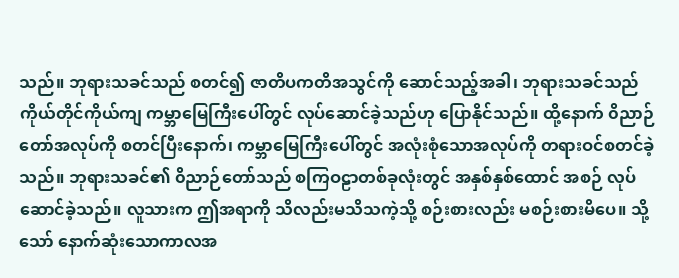သည်။ ဘုရားသခင်သည် စတင်၍ ဇာတိပကတိအသွင်ကို ဆောင်သည့်အခါ၊ ဘုရားသခင်သည် ကိုယ်တိုင်ကိုယ်ကျ ကမ္ဘာမြေကြီးပေါ်တွင် လုပ်ဆောင်ခဲ့သည်ဟု ပြောနိုင်သည်။ ထို့နောက် ၀ိညာဉ်တော်အလုပ်ကို စတင်ပြီးနောက်၊ ကမ္ဘာမြေကြီးပေါ်တွင် အလုံးစုံသောအလုပ်ကို တရားဝင်စတင်ခဲ့သည်။ ဘုရားသခင်၏ ၀ိညာဉ်တော်သည် စကြဝဠာတစ်ခုလုံးတွင် အနှစ်နှစ်ထောင် အစဉ် လုပ်ဆောင်ခဲ့သည်။ လူသားက ဤအရာကို သိလည်းမသိသကဲ့သို့ စဉ်းစားလည်း မစဉ်းစားမိပေ။ သို့သော် နောက်ဆုံးသောကာလအ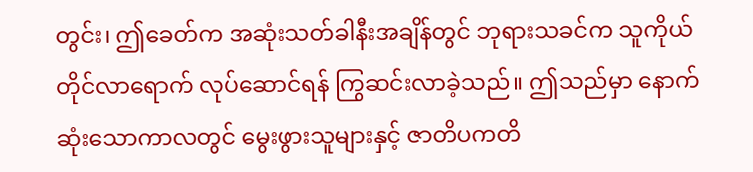တွင်း၊ ဤခေတ်က အဆုံးသတ်ခါနီးအချိန်တွင် ဘုရားသခင်က သူကိုယ်တိုင်လာရောက် လုပ်ဆောင်ရန် ကြွဆင်းလာခဲ့သည်။ ဤသည်မှာ နောက်ဆုံးသောကာလတွင် မွေးဖွားသူများနှင့် ဇာတိပကတိ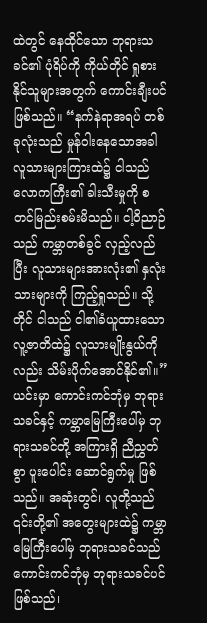ထဲတွင် နေထိုင်သော ဘုရားသခင်၏ ပုံရိပ်ကို ကိုယ်တိုင် ရှုစားနိုင်သူများအတွက် ကောင်းချီးပင်ဖြစ်သည်။ “နက်နဲရာအရပ် တစ်ခုလုံးသည် မှုန်ဝါးနေသောအခါ လူသားများကြားထဲ၌ ငါသည် လောကကြီး၏ ခါးသီးမှုကို စတင်မြည်းစမ်းမိသည်။ ငါ့ဝိညာဉ်သည် ကမ္ဘာတစ်ခွင် လှည့်လည်ပြီး လူသားများအားလုံး၏ နှလုံးသားများကို ကြည့်ရှုသည်။ သို့တိုင် ငါသည် ငါ၏ခံယူထားသော လူ့ဇာတိထဲ၌ လူသားမျိုးနွယ်ကိုလည်း သိမ်းပိုက်အောင်နိုင်၏။” ယင်းမှာ ကောင်းကင်ဘုံမှ ဘုရားသခင်နှင့် ကမ္ဘာမြေကြီးပေါ်မှ ဘုရားသခင်တို့ အကြားရှိ ညီညွှတ်စွာ ပူးပေါင်း ဆောင်ရွက်မှု ဖြစ်သည်။ အဆုံးတွင်၊ လူတို့သည် ၎င်းတို့၏ အတွေးများထဲ၌ ကမ္ဘာမြေကြီးပေါ်မှ ဘုရားသခင်သည် ကောင်းကင်ဘုံမှ ဘုရားသခင်ပင် ဖြစ်သည်၊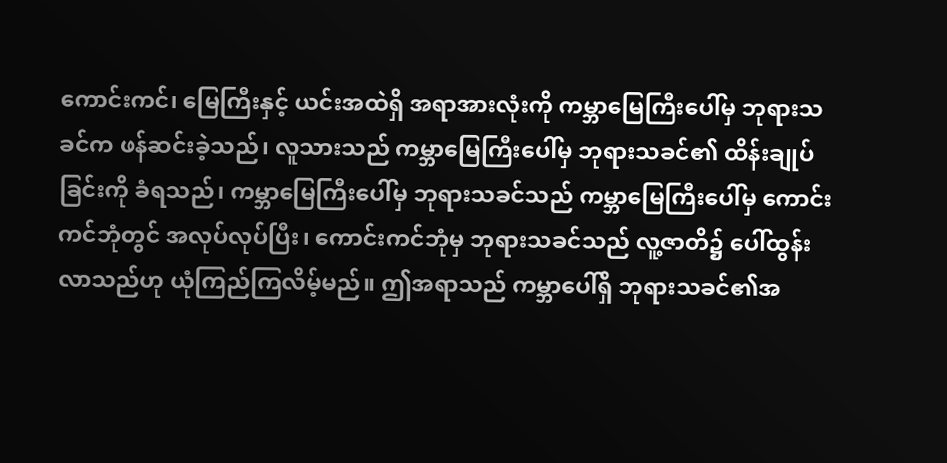ကောင်းကင်၊ မြေကြီးနှင့် ယင်းအထဲရှိ အရာအားလုံးကို ကမ္ဘာမြေကြီးပေါ်မှ ဘုရားသခင်က ဖန်ဆင်းခဲ့သည်၊ လူသားသည် ကမ္ဘာမြေကြီးပေါ်မှ ဘုရားသခင်၏ ထိန်းချုပ်ခြင်းကို ခံရသည်၊ ကမ္ဘာမြေကြီးပေါ်မှ ဘုရားသခင်သည် ကမ္ဘာမြေကြီးပေါ်မှ ကောင်းကင်ဘုံတွင် အလုပ်လုပ်ပြီး၊ ကောင်းကင်ဘုံမှ ဘုရားသခင်သည် လူ့ဇာတိ၌ ပေါ်ထွန်းလာသည်ဟု ယုံကြည်ကြလိမ့်မည်။ ဤအရာသည် ကမ္ဘာပေါ်ရှိ ဘုရားသခင်၏အ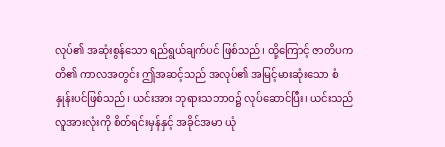လုပ်၏ အဆုံးစွန်သော ရည်ရွယ်ချက်ပင် ဖြစ်သည်၊ ထို့ကြောင့် ဇာတိပကတိ၏ ကာလအတွင်း ဤအဆင့်သည် အလုပ်၏ အမြင့်မားဆုံးသော စံနှုန်းပင်ဖြစ်သည်၊ ယင်းအား ဘုရားသဘာဝ၌ လုပ်ဆောင်ပြီး၊ ယင်းသည် လူအားလုံးကို စိတ်ရင်းမှန်နှင့် အခိုင်အမာ ယုံ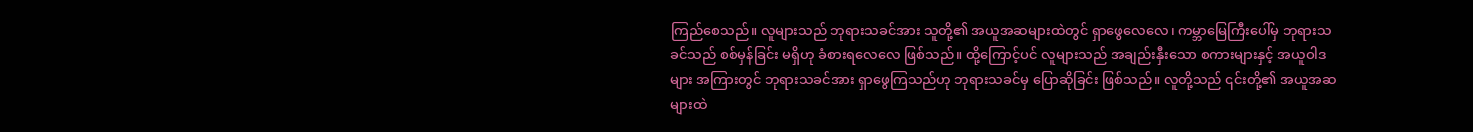ကြည်စေသည်။ လူများသည် ဘုရားသခင်အား သူတို့၏ အယူအဆများထဲတွင် ရှာဖွေလေလေ၊ ကမ္ဘာမြေကြီးပေါ်မှ ဘုရားသခင်သည် စစ်မှန်ခြင်း မရှိဟု ခံစားရလေလေ ဖြစ်သည်။ ထို့ကြောင့်ပင် လူများသည် အချည်းနှီးသော စကားများနှင့် အယူဝါဒများ အကြားတွင် ဘုရားသခင်အား ရှာဖွေကြသည်ဟု ဘုရားသခင်မှ ပြောဆိုခြင်း ဖြစ်သည်။ လူတို့သည် ၎င်းတို့၏ အယူအဆများထဲ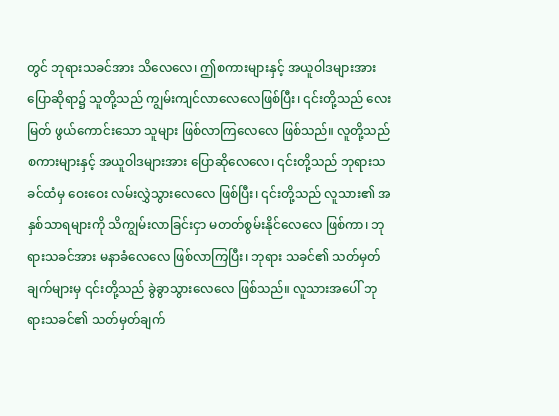တွင် ဘုရားသခင်အား သိလေလေ၊ ဤစကားများနှင့် အယူဝါဒများအား ပြောဆိုရာ၌ သူတို့သည် ကျွမ်းကျင်လာလေလေဖြစ်ပြီး၊ ၎င်းတို့သည် လေးမြတ် ဖွယ်ကောင်းသော သူများ ဖြစ်လာကြလေလေ ဖြစ်သည်။ လူတို့သည် စကားများနှင့် အယူဝါဒများအား ပြောဆိုလေလေ၊ ၎င်းတို့သည် ဘုရားသခင်ထံမှ ဝေးဝေး လမ်းလွှဲသွားလေလေ ဖြစ်ပြီး၊ ၎င်းတို့သည် လူသား၏ အနှစ်သာရများကို သိကျွမ်းလာခြင်းငှာ မတတ်စွမ်းနိုင်လေလေ ဖြစ်ကာ၊ ဘုရားသခင်အား မနာခံလေလေ ဖြစ်လာကြပြီး၊ ဘုရား သခင်၏ သတ်မှတ်ချက်များမှ ၎င်းတို့သည် ခွဲခွာသွားလေလေ ဖြစ်သည်။ လူသားအပေါ် ဘုရားသခင်၏ သတ်မှတ်ချက်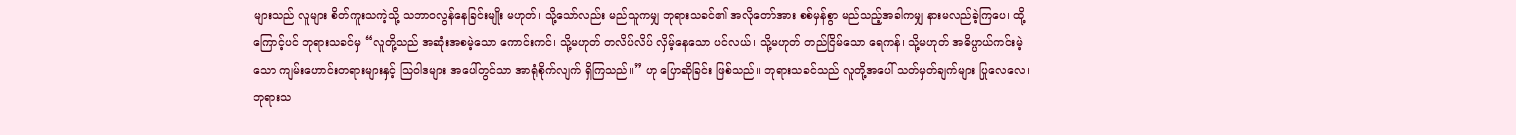များသည် လူများ စိတ်ကူးသကဲ့သို့ သဘာဝလွန်နေခြင်းမျိုး မဟုတ်၊ သို့သော်လည်း မည်သူကမျှ ဘုရားသခင်၏ အလိုတော်အား စစ်မှန်စွာ မည်သည့်အခါကမျှ နားမလည်ခဲ့ကြပေ၊ ထို့ကြောင့်ပင် ဘုရားသခင်မှ “လူတို့သည် အဆုံးအစမဲ့သော ကောင်းကင်၊ သို့မဟုတ် တလိပ်လိပ် လှိမ့်နေသော ပင်လယ်၊ သို့မဟုတ် တည်ငြိမ်သော ရေကန်၊ သို့မဟုတ် အဓိပ္ပာယ်ကင်းမဲ့သော ကျမ်းဟောင်းတရားများနှင့် သြဝါဒများ အပေါ်တွင်သာ အာရုံစိုက်လျက် ရှိကြသည်။” ဟု ပြောဆိုခြင်း ဖြစ်သည်။ ဘုရားသခင်သည် လူတို့အပေါ် သတ်မှတ်ချက်များ ပြုလေလေ၊ ဘုရားသ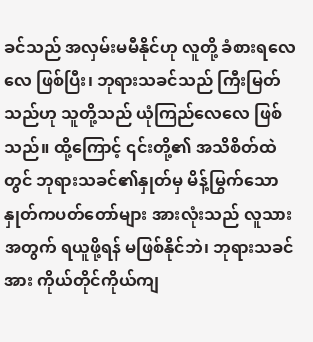ခင်သည် အလှမ်းမမီနိုင်ဟု လူတို့ ခံစားရလေလေ ဖြစ်ပြီး၊ ဘုရားသခင်သည် ကြီးမြတ်သည်ဟု သူတို့သည် ယုံကြည်လေလေ ဖြစ်သည်။ ထို့ကြောင့် ၎င်းတို့၏ အသိစိတ်ထဲတွင် ဘုရားသခင်၏နှုတ်မှ မိန့်မြွက်သော နှုတ်ကပတ်တော်များ အားလုံးသည် လူသားအတွက် ရယူဖို့ရန် မဖြစ်နိုင်ဘဲ၊ ဘုရားသခင်အား ကိုယ်တိုင်ကိုယ်ကျ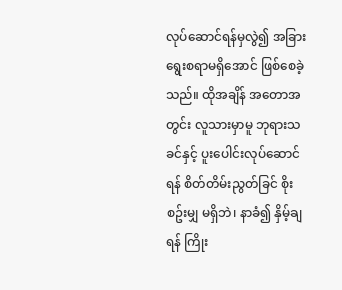လုပ်ဆောင်ရန်မှလွဲ၍ အခြားရွေးစရာမရှိအောင် ဖြစ်စေခဲ့သည်။ ထိုအချိန် အတောအတွင်း လူသားမှာမူ ဘုရားသခင်နှင့် ပူးပေါင်းလုပ်ဆောင်ရန် စိတ်တိမ်းညွတ်ခြင် စိုးစဥ်းမျှ မရှိဘဲ၊ နာခံ၍ နှိမ့်ချရန် ကြိုး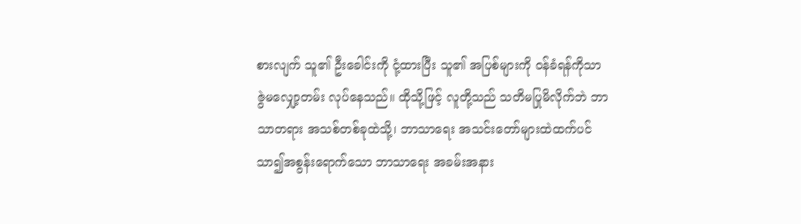စားလျက် သူ၏ ဦးခေါင်းကို ငုံ့ထားပြီး သူ၏ အပြစ်များကို ဝန်ခံရန်ကိုသာ ဇွဲမလျှော့တမ်း လုပ်နေသည်။ ထိုသို့ဖြင့် လူတို့သည် သတိမပြုမိလိုက်ဘဲ ဘာသာတရား အသစ်တစ်ခုထဲသို့၊ ဘာသာရေး အသင်းတော်များထဲထက်ပင် သာ၍အစွန်းရောက်သော ဘာသာရေး အခမ်းအနား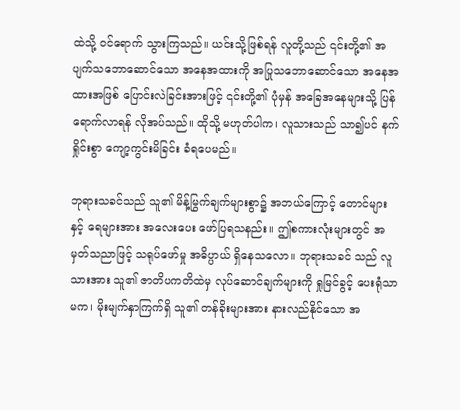ထဲသို့ ဝင်ရောက် သွားကြသည်။ ယင်းသို့ဖြစ်ရန် လူတို့သည် ၎င်းတို့၏ အပျက်သဘောဆောင်သော အနေအထားကို အပြုသဘောဆောင်သော အနေအထားအဖြစ် ပြောင်းလဲခြင်းအားဖြင့် ၎င်းတို့၏ ပုံမှန် အခြေအနေများသို့ ပြန်ရောက်လာရန် လိုအပ်သည်။ ထိုသို့ မဟုတ်ပါက၊ လူသားသည် သာ၍ပင် နက်ရှိုင်းစွာ ကျော့ကွင်းမိခြင်း ခံရပေမည်။

ဘုရားသခင်သည် သူ၏ မိန့်မြွက်ချက်များစွာ၌ အဘယ်ကြောင့် တောင်များနှင့် ရေများအား အလေးပေး ဖော်ပြရသနည်း။ ဤစကားလုံးများတွင် အမှတ်သညာဖြင့် သရုပ်ဖော်မှု အဓိပ္ပာယ် ရှိနေသလော။ ဘုရားသခင် သည် လူသားအား သူ၏ ဇာတိပကတိထဲမှ လုပ်ဆောင်ချက်များကို ရှုမြင်ခွင့် ပေးရုံသာမက၊ မိုးမျက်နှာကြက်ရှိ သူ၏ တန်ခိုးများအား နားလည်နိုင်သော အ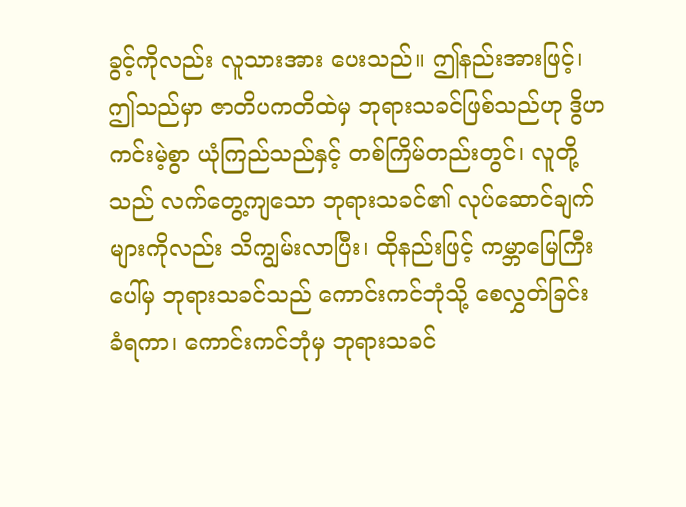ခွင့်ကိုလည်း လူသားအား ပေးသည်။ ဤနည်းအားဖြင့်၊ ဤသည်မှာ ဇာတိပကတိထဲမှ ဘုရားသခင်ဖြစ်သည်ဟု ဒွိဟကင်းမဲ့စွာ ယုံကြည်သည်နှင့် တစ်ကြိမ်တည်းတွင်၊ လူတို့သည် လက်တွေ့ကျသော ဘုရားသခင်၏ လုပ်ဆောင်ချက်များကိုလည်း သိကျွမ်းလာပြီး၊ ထိုနည်းဖြင့် ကမ္ဘာမြေကြီးပေါ်မှ ဘုရားသခင်သည် ကောင်းကင်ဘုံသို့ စေလွှတ်ခြင်း ခံရကာ၊ ကောင်းကင်ဘုံမှ ဘုရားသခင်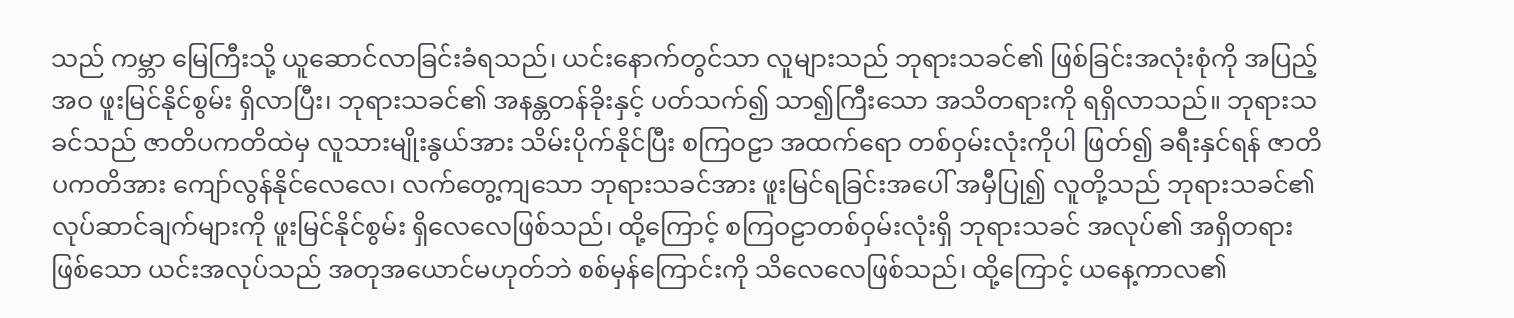သည် ကမ္ဘာ မြေကြီးသို့ ယူဆောင်လာခြင်းခံရသည်၊ ယင်းနောက်တွင်သာ လူများသည် ဘုရားသခင်၏ ဖြစ်ခြင်းအလုံးစုံကို အပြည့်အဝ ဖူးမြင်နိုင်စွမ်း ရှိလာပြီး၊ ဘုရားသခင်၏ အနန္တတန်ခိုးနှင့် ပတ်သက်၍ သာ၍ကြီးသော အသိတရားကို ရရှိလာသည်။ ဘုရားသခင်သည် ဇာတိပကတိထဲမှ လူသားမျိုးနွယ်အား သိမ်းပိုက်နိုင်ပြီး စကြဝဠာ အထက်ရော တစ်ဝှမ်းလုံးကိုပါ ဖြတ်၍ ခရီးနှင်ရန် ဇာတိပကတိအား ကျော်လွန်နိုင်လေလေ၊ လက်တွေ့ကျသော ဘုရားသခင်အား ဖူးမြင်ရခြင်းအပေါ် အမှီပြု၍ လူတို့သည် ဘုရားသခင်၏ လုပ်ဆာင်ချက်များကို ဖူးမြင်နိုင်စွမ်း ရှိလေလေဖြစ်သည်၊ ထို့ကြောင့် စကြဝဠာတစ်ဝှမ်းလုံးရှိ ဘုရားသခင် အလုပ်၏ အရှိတရားဖြစ်သော ယင်းအလုပ်သည် အတုအယောင်မဟုတ်ဘဲ စစ်မှန်ကြောင်းကို သိလေလေဖြစ်သည်၊ ထို့ကြောင့် ယနေ့ကာလ၏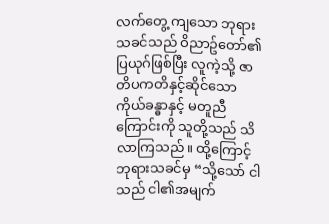လက်တွေ့ ကျသော ဘုရားသခင်သည် ဝိညာဥ်တော်၏ ပြယုဂ်ဖြစ်ပြီး လူကဲ့သို့ ဇာတိပကတိနှင့်ဆိုင်သော ကိုယ်ခန္ဓာနှင့် မတူညီကြောင်းကို သူတို့သည် သိလာကြသည်။ ထို့ကြောင့် ဘုရားသခင်မှ “သို့သော် ငါသည် ငါ၏အမျက်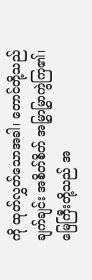ကို ထုတ်လွှတ်သောအခါ၊ တောင်တို့သည် ချက်ချင်း အစိတ်စိတ် အမြွှာမြွှာကွဲကြ၏၊ မြေကြီးတို့သည် အ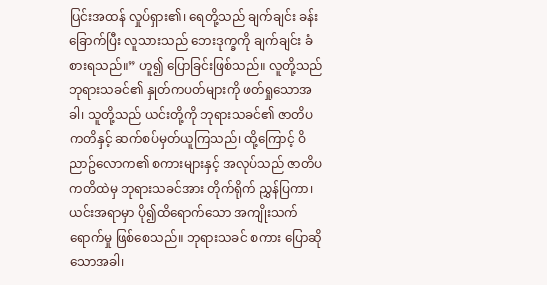ပြင်းအထန် လှုပ်ရှား၏၊ ရေတို့သည် ချက်ချင်း ခန်းခြောက်ပြီး လူသားသည် ဘေးဒုက္ခကို ချက်ချင်း ခံစားရသည်။” ဟူ၍ ပြောခြင်းဖြစ်သည်။ လူတို့သည် ဘုရားသခင်၏ နှုတ်ကပတ်များကို ဖတ်ရှုသောအခါ၊ သူတို့သည် ယင်းတို့ကို ဘုရားသခင်၏ ဇာတိပကတိနှင့် ဆက်စပ်မှတ်ယူကြသည်၊ ထို့ကြောင့် ဝိညာဥ်လောက၏ စကားများနှင့် အလုပ်သည် ဇာတိပကတိထဲမှ ဘုရားသခင်အား တိုက်ရိုက် ညွှန်ပြကာ၊ ယင်းအရာမှာ ပို၍ထိရောက်သော အကျိုးသက်ရောက်မှု ဖြစ်စေသည်။ ဘုရားသခင် စကား ပြောဆိုသောအခါ၊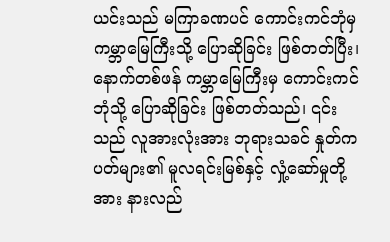ယင်းသည် မကြာခဏပင် ကောင်းကင်ဘုံမှ ကမ္ဘာမြေကြီးသို့ ပြောဆိုခြင်း ဖြစ်တတ်ပြီး၊ နောက်တစ်ဖန် ကမ္ဘာမြေကြီးမှ ကောင်းကင်ဘုံသို့ ပြောဆိုခြင်း ဖြစ်တတ်သည်၊ ၎င်းသည် လူအားလုံးအား ဘုရားသခင် နှုတ်ကပတ်များ၏ မူလရင်းမြစ်နှင့် လှုံ့ဆော်မှုတို့အား နားလည်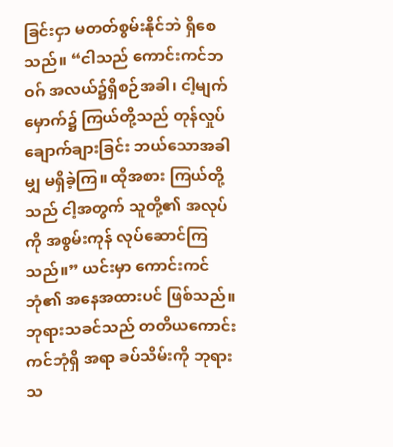ခြင်းငှာ မတတ်စွမ်းနိုင်ဘဲ ရှိစေသည်။ “ငါသည် ကောင်းကင်ဘဝဂ် အလယ်၌ရှိစဉ်အခါ၊ ငါ့မျက်မှောက်၌ ကြယ်တို့သည် တုန်လှုပ် ချောက်ချားခြင်း ဘယ်သောအခါမျှ မရှိခဲ့ကြ။ ထိုအစား ကြယ်တို့သည် ငါ့အတွက် သူတို့၏ အလုပ်ကို အစွမ်းကုန် လုပ်ဆောင်ကြသည်။” ယင်းမှာ ကောင်းကင်ဘုံ၏ အနေအထားပင် ဖြစ်သည်။ ဘုရားသခင်သည် တတိယကောင်းကင်ဘုံရှိ အရာ ခပ်သိမ်းကို ဘုရားသ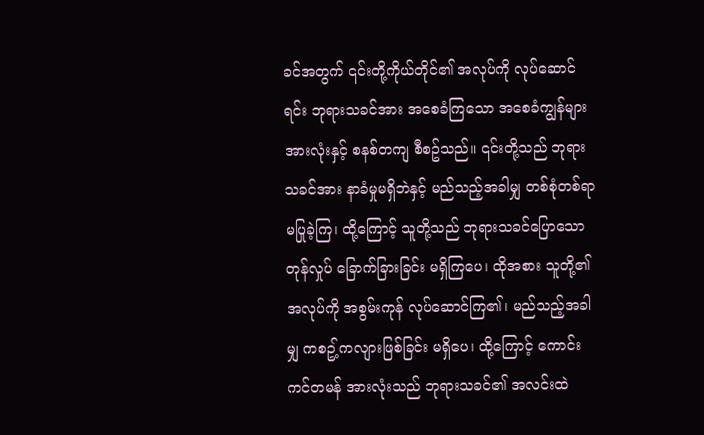ခင်အတွက် ၎င်းတို့ကိုယ်တိုင်၏ အလုပ်ကို လုပ်ဆောင်ရင်း ဘုရားသခင်အား အစေခံကြသော အစေခံကျွန်များ အားလုံးနှင့် စနစ်တကျ စီစဥ်သည်။ ၎င်းတို့သည် ဘုရားသခင်အား နာခံမှုမရှိဘဲနှင့် မည်သည့်အခါမျှ တစ်စုံတစ်ရာ မပြုခဲ့ကြ၊ ထို့ကြောင့် သူတို့သည် ဘုရားသခင်ပြောသော တုန်လှုပ် ခြောက်ခြားခြင်း မရှိကြပေ၊ ထိုအစား သူတို့၏ အလုပ်ကို အစွမ်းကုန် လုပ်ဆောင်ကြ၏၊ မည်သည့်အခါမျှ ကစဥ့်ကလျားဖြစ်ခြင်း မရှိပေ၊ ထို့ကြောင့် ကောင်းကင်တမန် အားလုံးသည် ဘုရားသခင်၏ အလင်းထဲ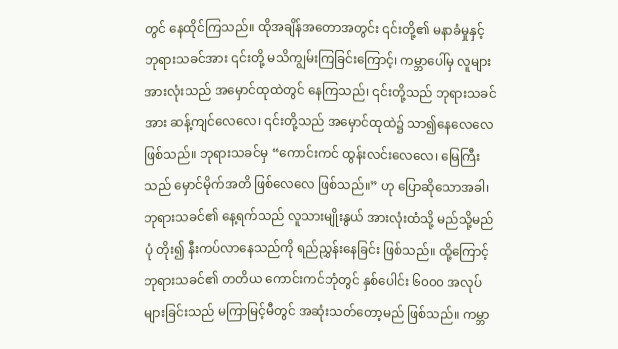တွင် နေထိုင်ကြသည်။ ထိုအချိန်အတောအတွင်း ၎င်းတို့၏ မနာခံမှုနှင့် ဘုရားသခင်အား ၎င်းတို့ မသိကျွမ်းကြခြင်းကြောင့်၊ ကမ္ဘာပေါ်မှ လူများအားလုံးသည် အမှောင်ထုထဲတွင် နေကြသည်၊ ၎င်းတို့သည် ဘုရားသခင်အား ဆန့်ကျင်လေလေ၊ ၎င်းတို့သည် အမှောင်ထုထဲ၌ သာ၍နေလေလေ ဖြစ်သည်။ ဘုရားသခင်မှ “ကောင်းကင် ထွန်းလင်းလေလေ၊ မြေကြီးသည် မှောင်မိုက်အတိ ဖြစ်လေလေ ဖြစ်သည်။” ဟု ပြောဆိုသောအခါ၊ ဘုရားသခင်၏ နေ့ရက်သည် လူသားမျိုးနွယ် အားလုံးထံသို့ မည်သို့မည်ပုံ တိုး၍ နီးကပ်လာနေသည်ကို ရည်ညွှန်းနေခြင်း ဖြစ်သည်။ ထို့ကြောင့် ဘုရားသခင်၏ တတိယ ကောင်းကင်ဘုံတွင် နှစ်ပေါင်း ၆၀၀၀ အလုပ်များခြင်းသည် မကြာမြင့်မီတွင် အဆုံးသတ်တော့မည် ဖြစ်သည်။ ကမ္ဘာ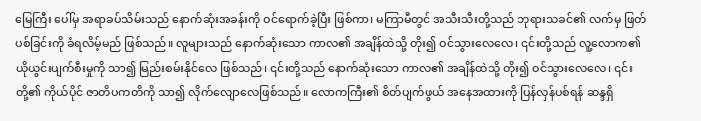မြေကြီး ပေါ်မှ အရာခပ်သိမ်းသည် နောက်ဆုံးအခန်းကို ဝင်ရောက်ခဲ့ပြီး ဖြစ်ကာ၊ မကြာမီတွင် အသီးသီးတို့သည် ဘုရားသခင်၏ လက်မှ ဖြတ်ပစ်ခြင်းကို ခံရလိမ့်မည် ဖြစ်သည်။ လူများသည် နောက်ဆုံးသော ကာလ၏ အချိန်ထဲသို့ တိုး၍ ဝင်သွားလေလေ၊ ၎င်းတို့သည် လူ့လောက၏ ယိုယွင်းပျက်စီးမှုကို သာ၍ မြည်းစမ်းနိုင်လေ ဖြစ်သည်၊ ၎င်းတို့သည် နောက်ဆုံးသော ကာလ၏ အချိန်ထဲသို့ တိုး၍ ဝင်သွားလေလေ၊ ၎င်းတို့၏ ကိုယ်ပိုင် ဇာတိပကတိကို သာ၍ လိုက်လျောလေဖြစ်သည်။ လောကကြီး၏ စိတ်ပျက်ဖွယ် အနေအထားကို ပြန်လှန်ပစ်ရန် ဆန္ဒရှိ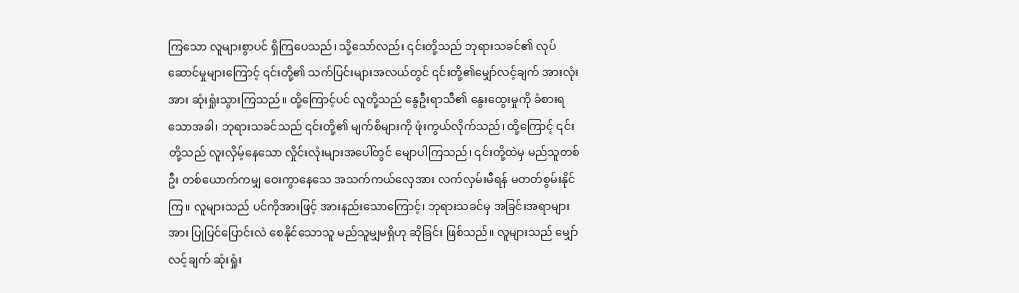ကြသော လူများစွာပင် ရှိကြပေသည်၊ သို့သော်လည်း ၎င်းတို့သည် ဘုရားသခင်၏ လုပ်ဆောင်မှုများကြောင့် ၎င်းတို့၏ သက်ပြင်းများအလယ်တွင် ၎င်းတို့၏မျှော်လင့်ချက် အားလုံးအား ဆုံးရှုံးသွားကြသည်။ ထို့ကြောင့်ပင် လူတို့သည် နွေဦးရာသီ၏ နွေးထွေးမှုကို ခံစားရသောအခါ၊ ဘုရားသခင်သည် ၎င်းတို့၏ မျက်စိများကို ဖုံးကွယ်လိုက်သည်၊ ထို့ကြောင့် ၎င်းတို့သည် လူးလှိမ့်နေသော လှိုင်းလုံးများအပေါ်တွင် မျောပါကြသည်၊ ၎င်းတို့ထဲမှ မည်သူတစ်ဦး တစ်ယောက်ကမျှ ဝေးကွာနေသေ အသက်ကယ်လှေအား လက်လှမ်းမီရန် မတတ်စွမ်းနိုင်ကြ။ လူများသည် ပင်ကိုအားဖြင့် အားနည်းသောကြောင့်၊ ဘုရားသခင်မှ အခြင်းအရာများအား ပြုပြင်ပြောင်းလဲ စေနိုင်သောသူ မည်သူမျှမရှိဟု ဆိုခြင်း ဖြစ်သည်။ လူများသည် မျှော်လင့်ချက် ဆုံးရှုံး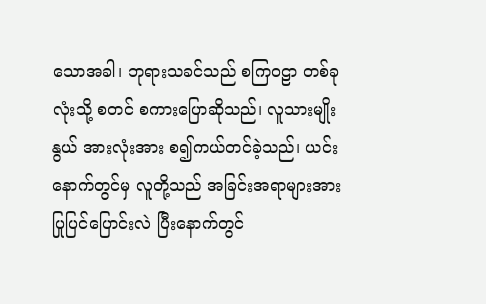သောအခါ၊ ဘုရားသခင်သည် စကြဝဠာ တစ်ခုလုံးသို့ စတင် စကားပြောဆိုသည်၊ လူသားမျိုးနွယ် အားလုံးအား စ၍ကယ်တင်ခဲ့သည်၊ ယင်းနောက်တွင်မှ လူတို့သည် အခြင်းအရာများအား ပြုပြင်ပြောင်းလဲ ပြီးနောက်တွင်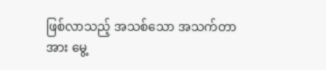ဖြစ်လာသည့် အသစ်သော အသက်တာအား မွေ့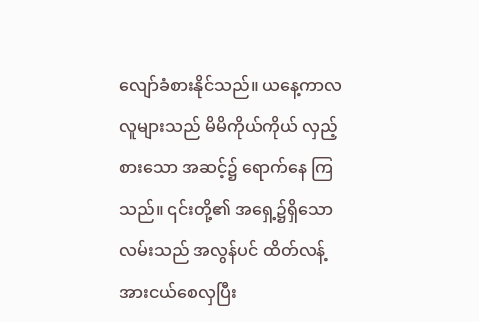လျော်ခံစားနိုင်သည်။ ယနေ့ကာလလူများသည် မိမိကိုယ်ကိုယ် လှည့်စားသော အဆင့်၌ ရောက်နေ ကြသည်။ ၎င်းတို့၏ အရှေ့၌ရှိသော လမ်းသည် အလွန်ပင် ထိတ်လန့်အားငယ်စေလှပြီး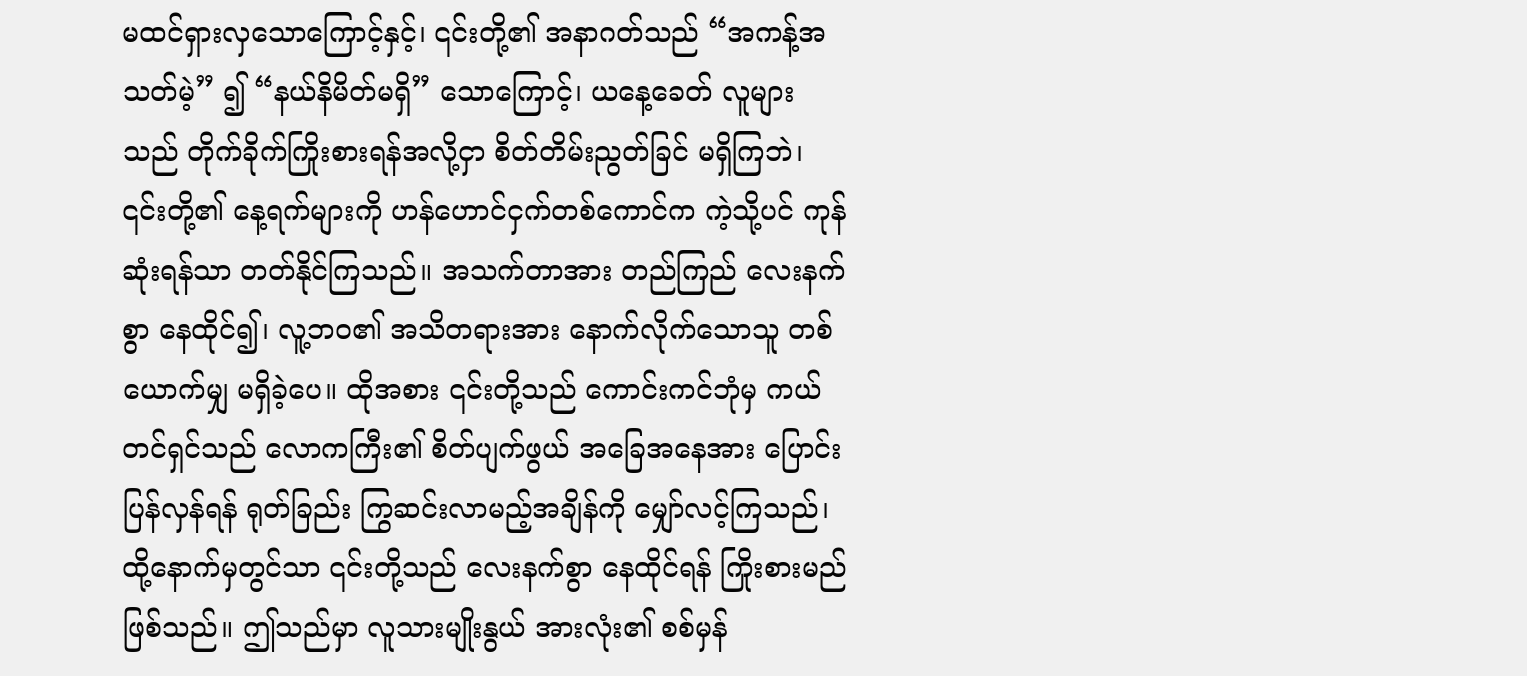မထင်ရှားလှသောကြောင့်နှင့်၊ ၎င်းတို့၏ အနာဂတ်သည် “အကန့်အသတ်မဲ့” ၍ “နယ်နိမိတ်မရှိ” သောကြောင့်၊ ယနေ့ခေတ် လူများသည် တိုက်ခိုက်ကြိုးစားရန်အလို့ငှာ စိတ်တိမ်းညွတ်ခြင် မရှိကြဘဲ၊ ၎င်းတို့၏ နေ့ရက်များကို ဟန်ဟောင်ငှက်တစ်ကောင်က ကဲ့သို့ပင် ကုန်ဆုံးရန်သာ တတ်နိုင်ကြသည်။ အသက်တာအား တည်ကြည် လေးနက်စွာ နေထိုင်၍၊ လူ့ဘ၀၏ အသိတရားအား နောက်လိုက်သောသူ တစ်ယောက်မျှ မရှိခဲ့ပေ။ ထိုအစား ၎င်းတို့သည် ကောင်းကင်ဘုံမှ ကယ်တင်ရှင်သည် လောကကြီး၏ စိတ်ပျက်ဖွယ် အခြေအနေအား ပြောင်းပြန်လှန်ရန် ရုတ်ခြည်း ကြွဆင်းလာမည့်အချိန်ကို မျှော်လင့်ကြသည်၊ ထို့နောက်မှတွင်သာ ၎င်းတို့သည် လေးနက်စွာ နေထိုင်ရန် ကြိုးစားမည် ဖြစ်သည်။ ဤသည်မှာ လူသားမျိုးနွယ် အားလုံး၏ စစ်မှန်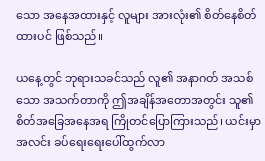သော အနေအထားနှင့် လူများ အားလုံး၏ စိတ်နေစိတ်ထားပင် ဖြစ်သည်။

ယနေ့တွင် ဘုရားသခင်သည် လူ၏ အနာဂတ် အသစ်သော အသက်တာကို ဤအချိန်အတောအတွင်း သူ၏ စိတ်အခြေအနေအရ ကြိုတင်ပြောကြားသည်၊ ယင်းမှာ အလင်း ခပ်ရေးရေးပေါ်ထွက်လာ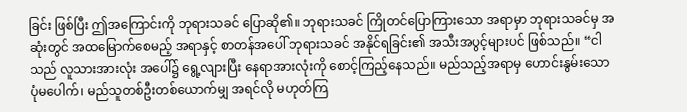ခြင်း ဖြစ်ပြီး ဤအကြောင်းကို ဘုရားသခင် ပြောဆို၏။ ဘုရားသခင် ကြိုတင်ပြောကြားသော အရာမှာ ဘုရားသခင်မှ အဆုံးတွင် အထမြောက်စေမည့် အရာနှင့် စာတန်အပေါ် ဘုရားသခင် အနိုင်ရခြင်း၏ အသီးအပွင့်များပင် ဖြစ်သည်။ “ငါသည် လူသားအားလုံး အပေါ်၌ ရွေ့လျားပြီး နေရာအားလုံးကို စောင့်ကြည့်နေသည်။ မည်သည့်အရာမှ ဟောင်းနွမ်းသော ပုံမပေါက်၊ မည်သူတစ်ဦးတစ်ယောက်မျှ အရင်လို မဟုတ်ကြ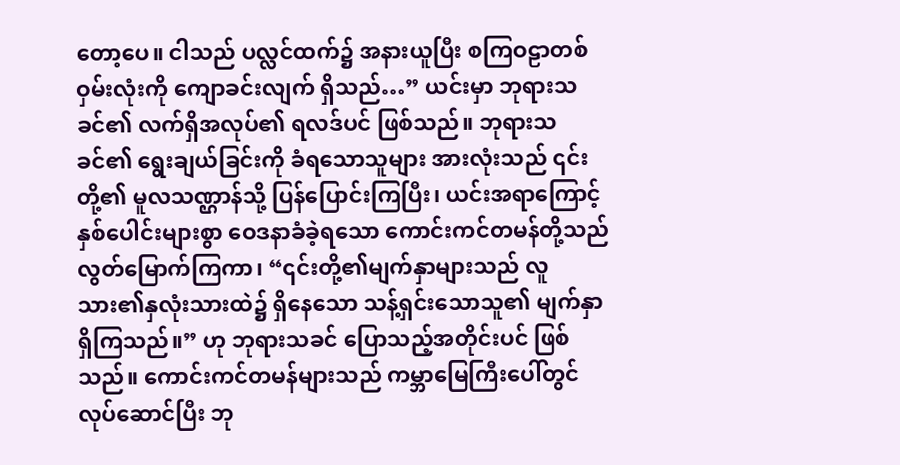တော့ပေ။ ငါသည် ပလ္လင်ထက်၌ အနားယူပြီး စကြဝဠာတစ်ဝှမ်းလုံးကို ကျောခင်းလျက် ရှိသည်…” ယင်းမှာ ဘုရားသခင်၏ လက်ရှိအလုပ်၏ ရလဒ်ပင် ဖြစ်သည်။ ဘုရားသခင်၏ ရွေးချယ်ခြင်းကို ခံရသောသူများ အားလုံးသည် ၎င်းတို့၏ မူလသဏ္ဌာန်သို့ ပြန်ပြောင်းကြပြီး၊ ယင်းအရာကြောင့် နှစ်ပေါင်းများစွာ ဝေဒနာခံခဲ့ရသော ကောင်းကင်တမန်တို့သည် လွတ်မြောက်ကြကာ၊ “၎င်းတို့၏မျက်နှာများသည် လူသား၏နှလုံးသားထဲ၌ ရှိနေသော သန့်ရှင်းသောသူ၏ မျက်နှာ ရှိကြသည်။” ဟု ဘုရားသခင် ပြောသည့်အတိုင်းပင် ဖြစ်သည်။ ကောင်းကင်တမန်များသည် ကမ္ဘာမြေကြီးပေါ်တွင် လုပ်ဆောင်ပြီး ဘု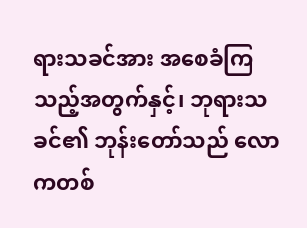ရားသခင်အား အစေခံကြသည့်အတွက်နှင့်၊ ဘုရားသခင်၏ ဘုန်းတော်သည် လောကတစ်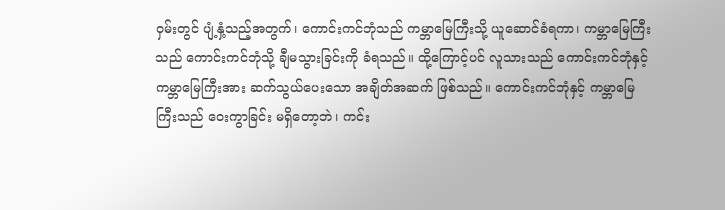ဝှမ်းတွင် ပျံ့နှံ့သည့်အတွက်၊ ကောင်းကင်ဘုံသည် ကမ္ဘာမြေကြီးသို့ ယူဆောင်ခံရကာ၊ ကမ္ဘာမြေကြီးသည် ကောင်းကင်ဘုံသို့ ချီမသွားခြင်းကို ခံရသည်။ ထို့ကြောင့်ပင် လူသားသည် ကောင်းကင်ဘုံနှင့် ကမ္ဘာမြေကြီးအား ဆက်သွယ်ပေးသော အချိတ်အဆက် ဖြစ်သည်။ ကောင်းကင်ဘုံနှင့် ကမ္ဘာမြေကြီးသည် ဝေးကွာခြင်း မရှိတော့ဘဲ၊ ကင်း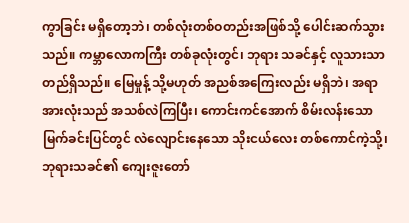ကွာခြင်း မရှိတော့ဘဲ၊ တစ်လုံးတစ်ဝတည်းအဖြစ်သို့ ပေါင်းဆက်သွားသည်။ ကမ္ဘာလောကကြီး တစ်ခုလုံးတွင်၊ ဘုရား သခင်နှင့် လူသားသာ တည်ရှိသည်။ မြေမှုန့် သို့မဟုတ် အညစ်အကြေးလည်း မရှိဘဲ၊ အရာအားလုံးသည် အသစ်လဲကြပြီး၊ ကောင်းကင်အောက် စိမ်းလန်းသော မြက်ခင်းပြင်တွင် လဲလျောင်းနေသော သိုးငယ်လေး တစ်ကောင်ကဲ့သို့၊ ဘုရားသခင်၏ ကျေးဇူးတော်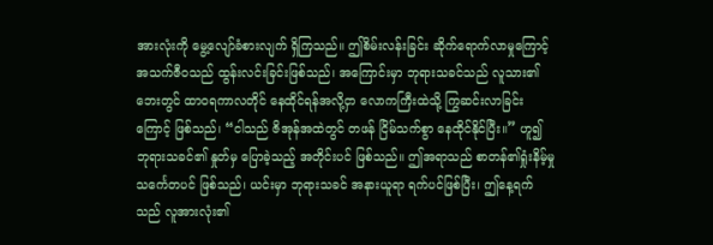အားလုံးကို မွေ့လျော်ခံစားလျက် ရှိကြသည်။ ဤစိမ်းလန်းခြင်း ဆိုက်ရောက်လာမှုကြောင့် အသက်ဇီဝသည် ထွန်းလင်းခြင်းဖြစ်သည်၊ အကြောင်းမှာ ဘုရားသခင်သည် လူသား၏ဘေးတွင် ထာဝရကာလတိုင် နေထိုင်ရန်အလို့ငှာ လောကကြီးထဲသို့ ကြွဆင်းလာခြင်းကြောင့် ဖြစ်သည်၊ “ငါသည် ဇိအုန်အထဲတွင် တဖန် ငြိမ်သက်စွာ နေထိုင်နိုင်ပြီး။” ဟူ၍ ဘုရားသခင်၏ နှုတ်မှ ပြောခဲ့သည့် အတိုင်းပင် ဖြစ်သည်။ ဤအရာသည် စာတန်၏ရှုံးနိမ့်မှု သင်္ကေတပင် ဖြစ်သည်၊ ယင်းမှာ ဘုရားသခင် အနားယူရာ ရက်ပင်ဖြစ်ပြီး၊ ဤနေ့ရက်သည် လူအားလုံး၏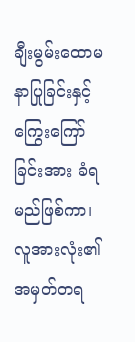ချီးမွမ်းထောမနာပြုခြင်းနှင့် ကြွေးကြော်ခြင်းအား ခံရမည်ဖြစ်ကာ၊ လူအားလုံး၏ အမှတ်တရ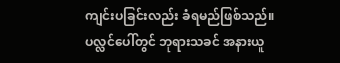ကျင်းပခြင်းလည်း ခံရမည်ဖြစ်သည်။ ပလ္လင်ပေါ်တွင် ဘုရားသခင် အနားယူ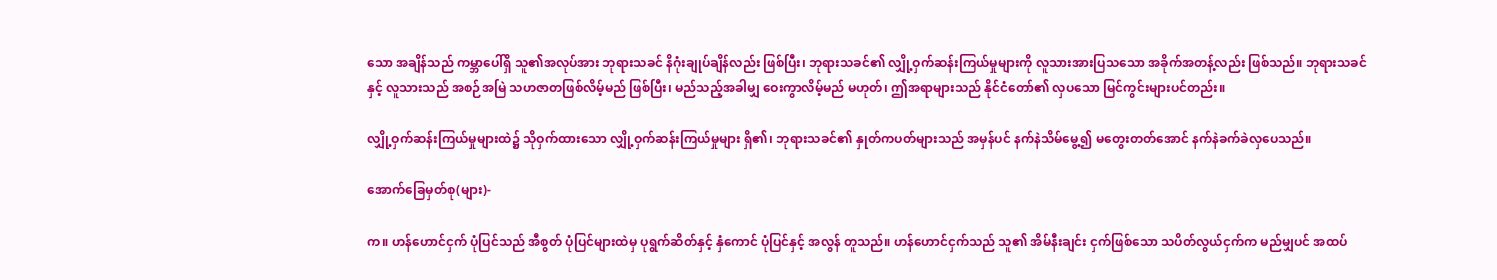သော အချိန်သည် ကမ္ဘာပေါ်ရှိ သူ၏အလုပ်အား ဘုရားသခင် နိဂုံးချုပ်ချိန်လည်း ဖြစ်ပြီး၊ ဘုရားသခင်၏ လျှို့ဝှက်ဆန်းကြယ်မှုများကို လူသားအားပြသသော အခိုက်အတန့်လည်း ဖြစ်သည်။ ဘုရားသခင်နှင့် လူသားသည် အစဉ်အမြဲ သဟဇာတဖြစ်လိမ့်မည် ဖြစ်ပြီး၊ မည်သည့်အခါမျှ ဝေးကွာလိမ့်မည် မဟုတ်၊ ဤအရာများသည် နိုင်ငံတော်၏ လှပသော မြင်ကွင်းများပင်တည်း။

လျှို့ဝှက်ဆန်းကြယ်မှုများထဲ၌ သိုဝှက်ထားသော လျှို့ဝှက်ဆန်းကြယ်မှုများ ရှိ၏၊ ဘုရားသခင်၏ နှုတ်ကပတ်များသည် အမှန်ပင် နက်နဲသိမ်မွေ့၍ မတွေးတတ်အောင် နက်နဲခက်ခဲလှပေသည်။

အောက်ခြေမှတ်စု(များ)-

က။ ဟန်ဟောင်ငှက် ပုံပြင်သည် အီစွတ် ပုံပြင်များထဲမှ ပုရွက်ဆိတ်နှင့် နှံကောင် ပုံပြင်နှင့် အလွန် တူသည်။ ဟန်ဟောင်ငှက်သည် သူ၏ အိမ်နီးချင်း ငှက်ဖြစ်သော သပိတ်လွယ်ငှက်က မည်မျှပင် အထပ်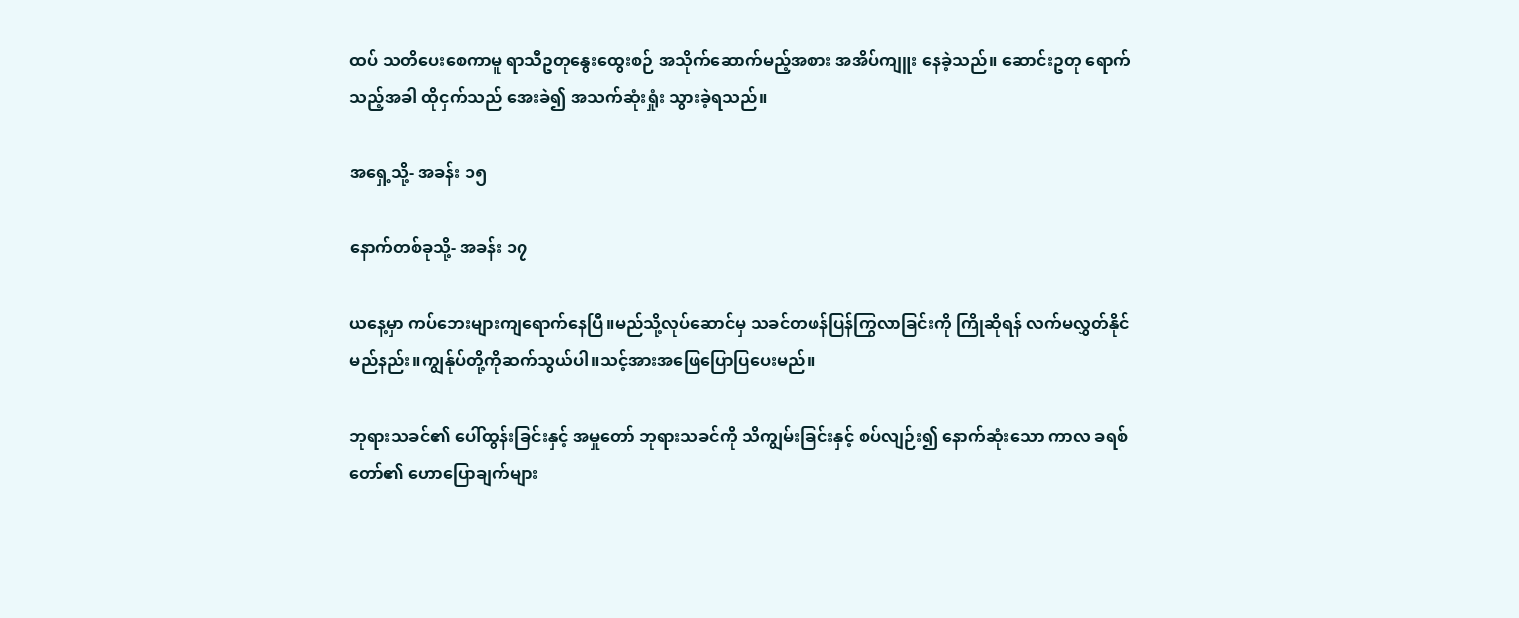ထပ် သတိပေးစေကာမူ ရာသီဥတုနွေးထွေးစဉ် အသိုက်ဆောက်မည့်အစား အအိပ်ကျူး နေခဲ့သည်။ ဆောင်းဥတု ရောက်သည့်အခါ ထိုငှက်သည် အေးခဲ၍ အသက်ဆုံးရှုံး သွားခဲ့ရသည်။

အရှေ့သို့- အခန်း ၁၅

နောက်တစ်ခုသို့- အခန်း ၁၇

ယနေ့မှာ ကပ်ဘေးများကျရောက်နေပြီ။မည်သို့လုပ်ဆောင်မှ သခင်တဖန်ပြန်ကြွလာခြင်းကို ကြိုဆိုရန် လက်မလွှတ်နိုင်မည်နည်း။ကျွန်ုပ်တို့ကိုဆက်သွယ်ပါ။သင့်အားအဖြေပြောပြပေးမည်။

ဘုရားသခင်၏ ပေါ်ထွန်းခြင်းနှင့် အမှုတော် ဘုရားသခင်ကို သိကျွမ်းခြင်းနှင့် စပ်လျဉ်း၍ နောက်ဆုံးသော ကာလ ခရစ်တော်၏ ဟောပြောချက်များ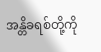အန္တိခရစ်တို့ကို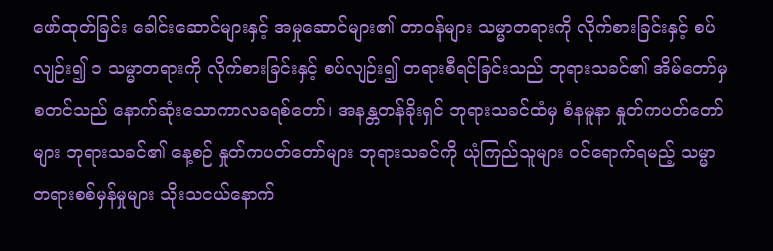ဖော်ထုတ်ခြင်း ခေါင်းဆောင်များနှင့် အမှုဆောင်များ၏ တာဝန်များ သမ္မာတရားကို လိုက်စားခြင်းနှင့် စပ်လျဉ်း၍ ၁ သမ္မာတရားကို လိုက်စားခြင်းနှင့် စပ်လျဉ်း၍ တရားစီရင်ခြင်းသည် ဘုရားသခင်၏ အိမ်တော်မှ စတင်သည် နောက်ဆုံးသောကာလခရစ်တော်၊ အနန္တတန်ခိုးရှင် ဘုရားသခင်ထံမှ စံနမူနာ နှုတ်ကပတ်တော်များ ဘုရားသခင်၏ နေ့စဉ် နှုတ်ကပတ်တော်များ ဘုရားသခင်ကို ယုံကြည်သူများ ဝင်ရောက်ရမည့် သမ္မာတရားစစ်မှန်မှုများ သိုးသငယ်နောက်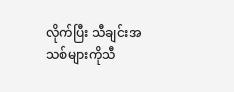လိုက်ပြီး သီချင်းအသစ်များကိုသီ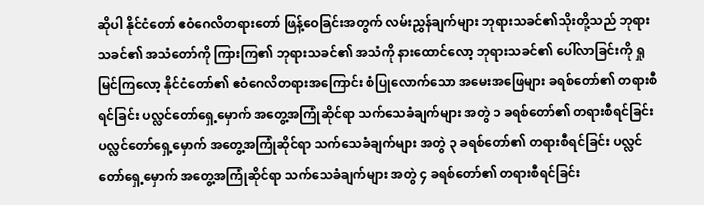ဆိုပါ နိုင်ငံတော် ဧဝံဂေလိတရားတော် ဖြန့်ဝေခြင်းအတွက် လမ်းညွှန်ချက်များ ဘုရားသခင်၏သိုးတို့သည် ဘုရားသခင်၏ အသံတော်ကို ကြားကြ၏ ဘုရားသခင်၏ အသံကို နားထောင်လော့ ဘုရားသခင်၏ ပေါ်လာခြင်းကို ရှုမြင်ကြလော့ နိုင်ငံတော်၏ ဧဝံဂေလိတရားအကြောင်း စံပြုလောက်သော အမေးအဖြေများ ခရစ်တော်၏ တရားစီရင်ခြင်း ပလ္လင်တော်ရှေ့မှောက် အတွေ့အကြုံဆိုင်ရာ သက်သေခံချက်များ အတွဲ ၁ ခရစ်တော်၏ တရားစီရင်ခြင်း ပလ္လင်တော်ရှေ့မှောက် အတွေ့အကြုံဆိုင်ရာ သက်သေခံချက်များ အတွဲ ၃ ခရစ်တော်၏ တရားစီရင်ခြင်း ပလ္လင်တော်ရှေ့မှောက် အတွေ့အကြုံဆိုင်ရာ သက်သေခံချက်များ အတွဲ ၄ ခရစ်တော်၏ တရားစီရင်ခြင်း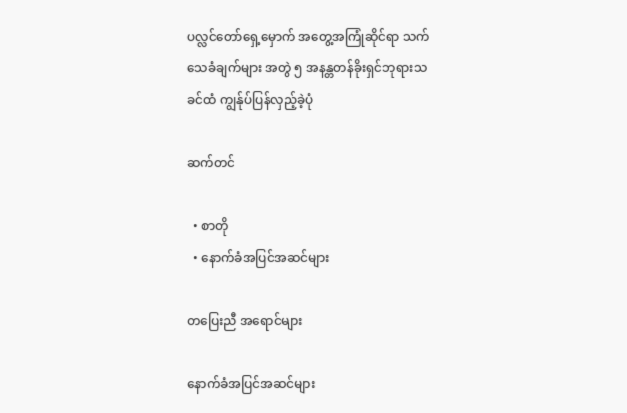ပလ္လင်တော်ရှေ့မှောက် အတွေ့အကြုံဆိုင်ရာ သက်သေခံချက်များ အတွဲ ၅ အနန္တတန်ခိုးရှင်ဘုရားသခင်ထံ ကျွန်ုပ်ပြန်လှည့်ခဲ့ပုံ

ဆက်တင်

  • စာတို
  • နောက်ခံအပြင်အဆင်များ

တပြေးညီ အရောင်များ

နောက်ခံအပြင်အဆင်များ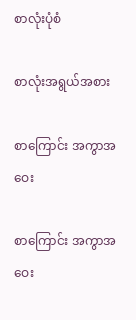စာလုံးပုံစံ

စာလုံးအရွယ်အစား

စာကြောင်း အကွာအဝေး

စာကြောင်း အကွာအဝေး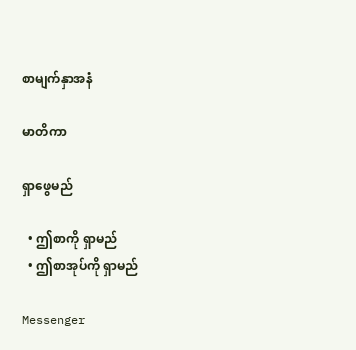စာမျက်နှာအနံ

မာတိကာ

ရှာဖွေမည်

  • ဤစာကို ရှာမည်
  • ဤစာအုပ်ကို ရှာမည်

Messenger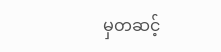မှတဆင့်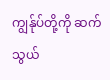ကျွန်ုပ်တို့ကို ဆက်သွယ်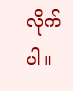လိုက်ပါ။